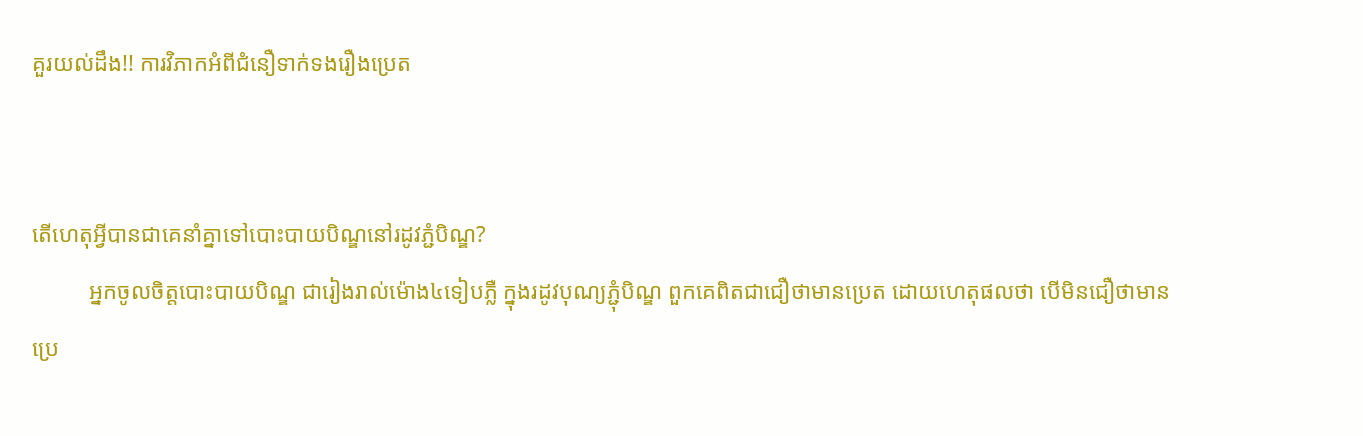គួរយល់ដឹង!! ការវិភាកអំពីជំនឿទាក់ទងរឿងប្រេត


តើហេតុអ្វីបានជាគេនាំគ្នាទៅបោះបាយបិណ្ឌនៅរដូវភ្ជំបិណ្ឌ?
          អ្នកចូលចិត្តបោះបាយបិណ្ឌ ជារៀងរាល់ម៉ោង៤ទៀបភ្លឺ ក្នុងរដូវបុណ្យភ្ជុំបិណ្ឌ ពួកគេពិតជាជឿថាមានប្រេត ដោយហេតុផលថា បើមិនជឿថាមានប្រេ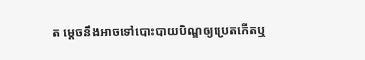ត ម្តេចនឹងអាចទៅបោះបាយបិណ្ឌឲ្យប្រេតកើតឬ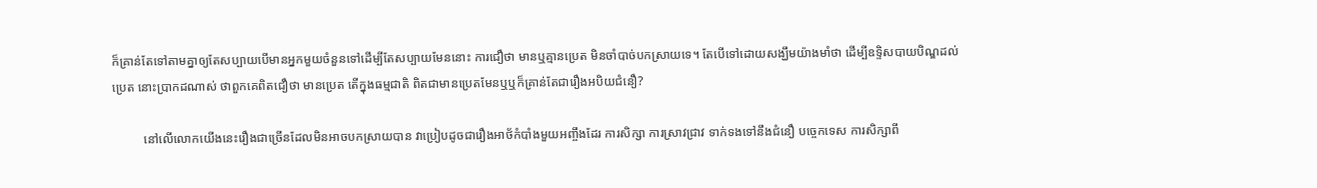ក៏គ្រាន់តែទៅតាមគ្នាឲ្យតែសប្បាយបើមានអ្នកមួយចំនួនទៅដើម្បីតែសប្បាយមែននោះ ការជឿថា មានឬគ្មានប្រេត មិនចាំបាច់បកស្រាយទេ។ តែបើទៅដោយសង្ឃឹមយ៉ាងមាំថា ដើម្បីឧទ្ទិសបាយបិណ្ឌដល់ប្រេត នោះប្រាកដណាស់ ថាពួកគេពិតជឿថា មានប្រេត តើក្នុងធម្មជាតិ ពិតជាមានប្រេតមែនឬឬក៏គ្រាន់តែជារឿងអបិយជំនឿ?

          នៅលើលោកយើងនេះរឿងជាច្រើនដែលមិនអាចបកស្រាយបាន វាប្រៀបដូចជារឿងអាថ័កំបាំងមួយអញ្ចឹងដែរ ការសិក្សា ការស្រាវជ្រាវ ទាក់ទងទៅនឹងជំនឿ បច្ចេកទេស ការសិក្សាពី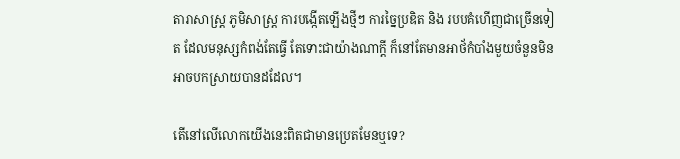តារាសាស្ដ្រ ភូមិសាស្ដ្រ ការបង្កើតឡើងថ្មីៗ ការច្នៃប្រឌិត និង របបគំហើញជាច្រើនទៀត ដែលមនុស្សកំពង់តែធ្វើ តែទោះជាយ៉ាងណាក្ដី ក៏នៅតែមានអាថ័កំបាំងមួយចំនួនមិនអាចបកស្រាយបានដដែល។

តើនៅលើលោកយើងនេះពិតជាមានប្រេតមែនឬទេ?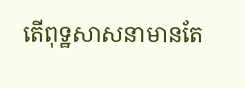តើពុទ្ឋសាសនាមានតែ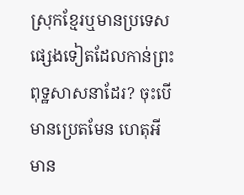ស្រុកខ្មែរឬមានប្រទេសផ្សេងទៀតដែលកាន់ព្រះពុទ្ឋសាសនាដែរ? ចុះបើមានប្រេតមែន ហេតុអីមាន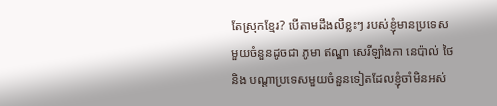តែស្រុកខ្មែរ? បើតាមដឹងលឺខ្លះៗ របស់ខ្ញុំមានប្រទេសមួយចំនួនដូចជា ភូមា ឥណ្ឌា សេរីឡាំងកា នេប៉ាល់ ថៃ និង បណ្ដាប្រទេសមួយចំនួនទៀតដែលខ្ញុំចាំមិនអស់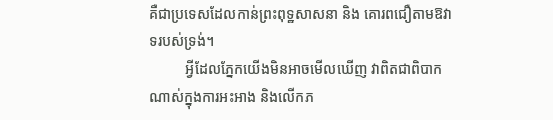គឺជាប្រទេសដែលកាន់ព្រះពុទ្ឋសាសនា និង គោរពជឿតាមឱវាទរបស់ទ្រង់។
          អ្វីដែលភ្នែកយើងមិនអាចមើលឃើញ វាពិតជាពិបាកណាស់ក្នុងការអះអាង និងលើកភ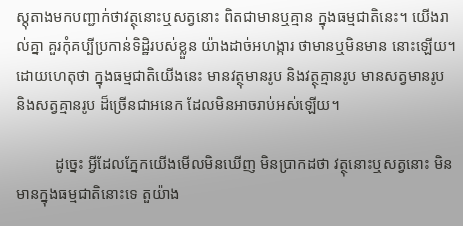ស្តុតាងមកបញ្ជាក់ថាវត្ថុនោះឬសត្វនោះ ពិតជាមានឬគ្មាន ក្នុងធម្មជាតិនេះ។ យើងរាល់គ្នា គួរកុំគប្បីប្រកាន់ទិដ្ឋិរបស់ខ្លួន យ៉ាងដាច់អហង្ការ ថាមានឬមិនមាន នោះឡើយ។  ដោយហេតុថា ក្នុងធម្មជាតិយើងនេះ មានវត្ថុមានរូប និងវត្ថុគ្មានរូប មានសត្វមានរូប និងសត្វគ្មានរូប ដ៏ច្រើនជាអនេក ដែលមិនអាចរាប់អស់ឡើយ។

          ដូច្នេះ អ្វីដែលភ្នែកយើងមើលមិនឃើញ មិនប្រាកដថា វត្ថុនោះឬសត្វនោះ មិនមានក្នុងធម្មជាតិនោះទេ តួយ៉ាង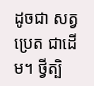ដូចជា សត្វប្រេត ជាដើម។ ថ្វីត្បិ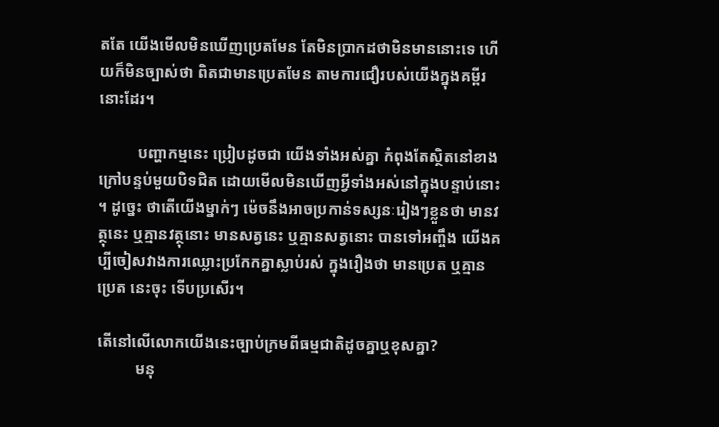តតែ យើងមើលមិនឃើញប្រេតមែន តែមិនប្រាកដថាមិនមាននោះទេ ហើយក៏មិនច្បាស់ថា ពិតជាមានប្រេតមែន តាមការជឿរបស់យើងក្នុងគម្ពីរនោះដែរ។

          បញ្ហាកម្មនេះ ប្រៀបដូចជា យើងទាំងអស់គ្នា កំពុងតែស្ថិតនៅខាងក្រៅបន្ទប់មួយបិទជិត ដោយមើលមិនឃើញអ្វីទាំងអស់នៅក្នុងបន្ទាប់នោះ។ ដូច្នេះ ថាតើយើងម្នាក់ៗ ម៉េចនឹងអាចប្រកាន់ទស្សនៈរៀងៗខ្លួនថា មានវត្ថុនេះ ឬគ្មានវត្ថុនោះ មានសត្វនេះ ឬគ្មានសត្វនោះ បានទៅអញ្ចឹង យើងគប្បីចៀសវាងការឈ្លោះប្រកែកគ្នាស្លាប់រស់ ក្នុងរឿងថា មានប្រេត ឬគ្មានប្រេត នេះចុះ ទើបប្រសើរ។

តើនៅលើលោកយើងនេះច្បាប់ក្រមពីធម្មជាតិដូចគ្នាឬខុសគ្នា?
          មនុ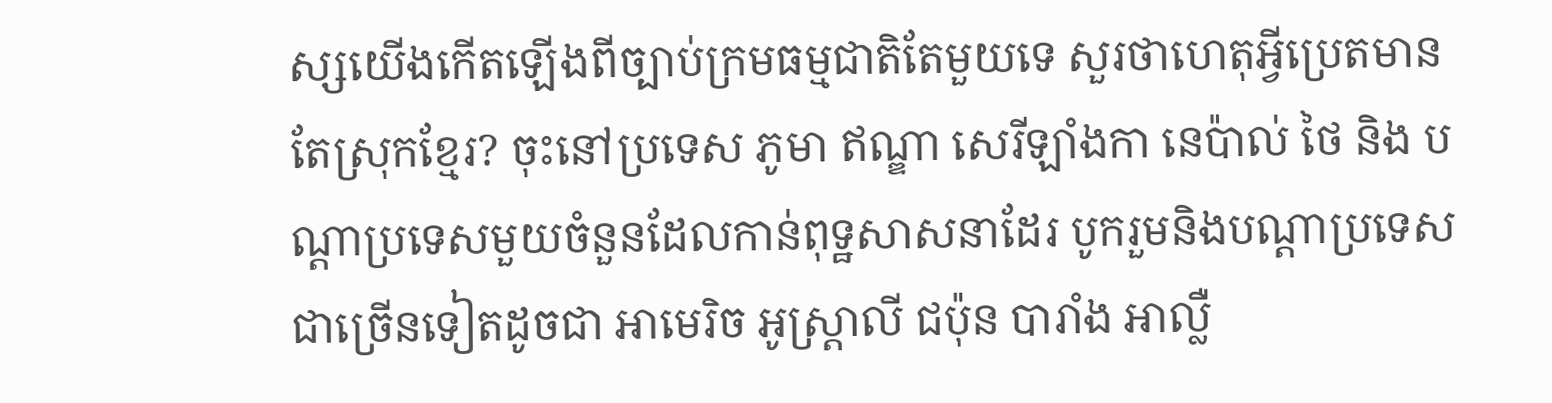ស្សយើងកើតឡើងពីច្បាប់ក្រមធម្មជាតិតែមួយទេ សួរថាហេតុអ្វីប្រេតមានតែស្រុកខ្មែរ? ចុះនៅប្រទេស ភូមា ឥណ្ឌា សេរីឡាំងកា នេប៉ាល់ ថៃ និង បណ្ដាប្រទេសមួយចំនួនដែលកាន់ពុទ្ឋសាសនាដែរ បូករួមនិងបណ្ដាប្រទេសជាច្រើនទៀតដូចជា អាមេរិច អូស្ដ្រាលី ជប៉ុន បារាំង អាល្លឺ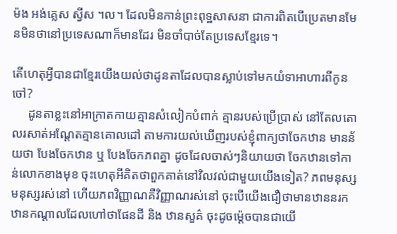ម៉ង អង់គ្លេស ស្វីស ។ល។ ដែលមិនកាន់ព្រះពុទ្ឋសាសនា ជាការពិតបើប្រេតមានមែនមិនថានៅប្រទេសណាក៏មានដែរ មិនចាំបាច់តែប្រទេសខ្មែរទេ។

តើហេតុអ្វីបានជាខ្មែរយើងយល់ថាដូនតាដែលបានស្លាប់ទៅមកយំទាអាហារពីកូនចៅ?
     ដូនតាខ្លះនៅអាក្រាតកាយគ្មានសំលៀកបំពាក់ គ្មានរបស់ប្រើប្រាស់ នៅតែលតោលរសាត់អណ្ដែតគ្មានគោលដៅ តាមការយល់ឃើញរបស់ខ្ញុំពាក្យថាចែកឋាន មានន័យថា បែងចែកឋាន ឬ បែងចែកភពគ្នា ដូចដែលចាស់ៗនិយាយថា ចែកឋានទៅកាន់លោកខាងមុខ ចុះហេតុអីគិតថាពួកគាត់នៅវិលវល់ជាមួយយើងទៀត? ភពមនុស្ស មនុស្សរស់នៅ ហើយភពវិញ្ញាណគឺវិញ្ញាណរស់នៅ ចុះបើយើងជឿថាមានឋាននរក ឋានកណ្ដាលដែលហៅថាផែនដី និង ឋានសួគ៌ ចុះដូចម៉្ដេចបានជាយើ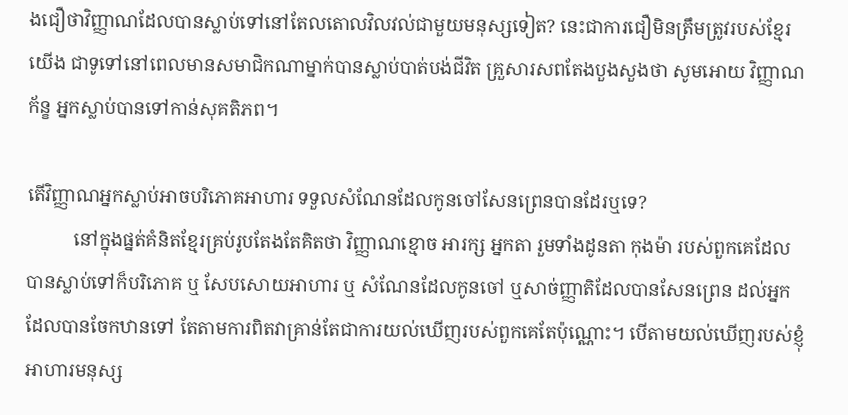ងជឿថាវិញ្ញាណដែលបានស្លាប់ទៅនៅតែលតោលវិលវល់ជាមួយមនុស្សទៀត? នេះជាការជឿមិនត្រឹមត្រូវរបស់ខ្មែរយើង ជាទូទៅនៅពេលមានសមាជិកណាម្នាក់បានស្លាប់បាត់បង់ជីវិត គ្រួសារសពតែងបួងសួងថា សូមអោយ វិញ្ញាណក័ន្ខ អ្នកស្លាប់បានទៅកាន់សុគតិភព។

តើវិញ្ញាណអ្នកស្លាប់អាចបរិភោគអាហារ ទទួលសំណែនដែលកូនចៅសែនព្រេនបានដែរឬទេ?
          នៅក្នុងផ្នត់គំនិតខ្មែរគ្រប់រូបតែងតែគិតថា វិញ្ញាណខ្មោច អារក្ស អ្នកតា រួមទាំងដូនតា កុងម៉ា របស់ពួកគេដែលបានស្លាប់ទៅក៏បរិភោគ ឬ សែបសោយអាហារ ឬ សំណែនដែលកូនចៅ ឬសាច់ញ្ញាតិដែលបានសែនព្រេន ដល់អ្នកដែលបានចែកឋានទៅ តែតាមការពិតវាគ្រាន់តែជាការយល់ឃើញរបស់ពួកគេតែប៉ុណ្ណោះ។ បើតាមយល់ឃើញរបស់ខ្ញុំ អាហារមនុស្ស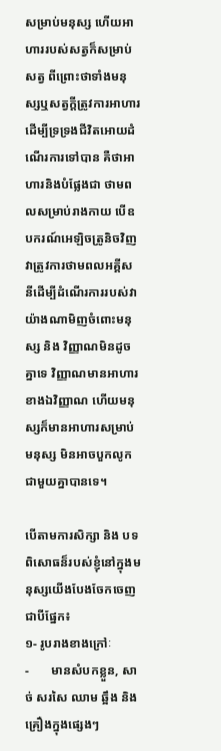សម្រាប់មនុស្ស ហើយអាហាររបស់សត្វក៏សម្រាប់សត្វ ពីព្រោះថាទាំងមនុស្សឬសត្វក្ដីត្រូវការអាហារដើម្បីទ្រទ្រងជីវិតអោយដំណើរការទៅបាន គឺថាអាហារនិងបំផ្លែងជា ថាមពលសម្រាប់រាងកាយ បើឧបករណ៍អេឡិចត្រូនិចវិញវាត្រូវការថាមពលអគ្គីសនីដើម្បីដំណើរការរបស់វា យ៉ាងណាមិញចំពោះមនុស្ស និង វិញ្ញាណមិនដូចគ្នាទេ វិញ្ញាណមានអាហារខាងឯវិញ្ញាណ ហើយមនុស្សក៏មានអាហារសម្រាប់មនុស្ស មិនអាចបួកលូកជាមួយគ្នាបានទេ។

បើតាមការសិក្សា និង បទពិសោធន៏របស់ខ្ញុំនៅក្នុងមនុស្សយើងបែងចែកចេញជាបីផ្នែក៖
១- រូបរាងខាងក្រៅៈ
-       មានសំបកខ្លួន, សាច់ សរសៃ ឈាម ឆ្អឹង និង គ្រឿងក្នុងផ្សេងៗ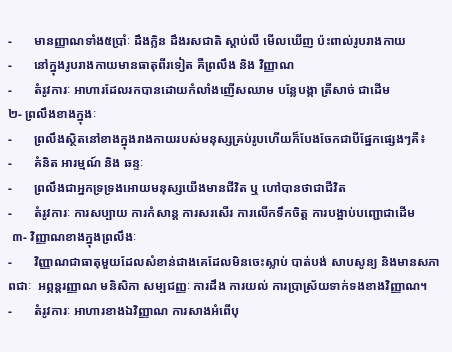-       មានញ្ញាណទាំង៥ប្រាំៈ ដឹងក្លិន ដឹងរសជាតិ ស្ដាប់លឺ មើលឃើញ ប៉ះពាល់រូបរាងកាយ
-       នៅក្នុងរូបរាងកាយមានធាតុពីរទៀត គឺព្រលឹង និង វិញ្ញាណ
-       តំរូវការៈ អាហារដែលរកបានដោយកំលាំងញើសឈាម បន្លែបង្កា ត្រីសាច់ ជាដើម
២- ព្រលឹងខាងក្នុងៈ
-       ព្រលឹងស្ថិតនៅខាងក្នុងរាងកាយរបស់មនុស្សគ្រប់រូបហើយក៏បែងចែកជាបីផ្នែកផ្សេងៗគឺ៖
-       គំនិត អារម្មណ៍ និង ឆន្ទៈ
-       ព្រលឹងជាអ្នកទ្រទ្រងអោយមនុស្សយើងមានជីវិត ឬ ហៅបានថាជាជីវិត
-       តំរូវការៈ ការសប្បាយ ការកំសាន្ដ ការសរសើរ ការលើកទឹកចិត្ត ការបង្អាប់បញ្ជោជាដើម
 ៣- វិញ្ញាណខាងក្នុងព្រលឹងៈ
-       វិញ្ញាណជាធាតុមួយដែលសំខាន់ជាងគេដែលមិនចេះស្លាប់ បាត់បង់ សាបសូន្យ និងមានសភាពជាៈ  អព្ភន្ដរញ្ញាណ មនិសិកា សម្បជញ្ញៈ ការដឹង ការយល់ ការប្រាស្រ័យទាក់ទងខាងវិញ្ញាណ។
-       តំរូវការៈ អាហារខាងឯវិញ្ញាណ ការសាងអំពើបុ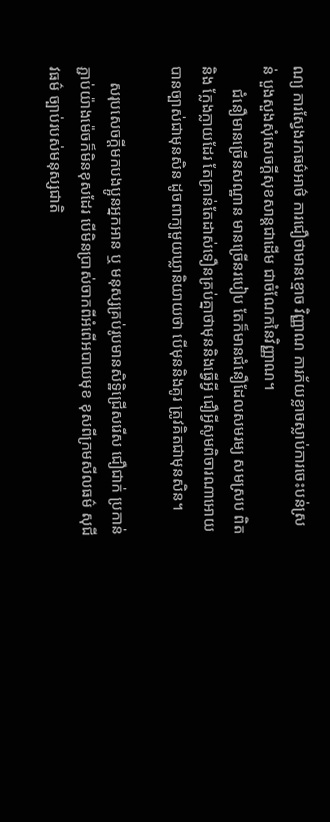ណ្យ ការស្វែងរកធម៌អាថ៌ ការជឿថាមានខ្មោច វិញ្ញាណ ការភ័យខ្លាចស្លាប់ការចេះបន់ស្រន់ បួងសួងសុំសេចក្ដីសុខសាន្ដជាដើម ជាចំណែកនៃវិញ្ញាណ។
      ជំនឿមានច្រើនសណ្ឋាន មានច្រើនរបៀប តែក៏មានជំនឿដែលសមរម្យ សមស្រប ពិត និង ក្លែងក្លាយដែរ តែគ្រាន់តែដាស់ទឿនគ្រប់គ្នាថាមុននិងធ្វើអ្វី ជឿអ្វីសូមពិចារណាអោយបានច្បាស់ជាមុនសិន ដូចពាក្យមួយឃ្លានិយាយថា បើមុននិងគូរ ត្រូវគិតជាមុនសិន។

    សរុបសេចក្ដីមកបងប្អូនអ្នកអាន ឬ មនុស្សគ្រប់រូបមានសិទ្ឋិជ្រើសរើស ជឿជាក់ ប្រកាន់ភ្ជាប់យ៉ាងម៉េចក៏មិនខុសដែរ បើមិនប្រាស់ចាកពីអំពើអបាយមុខ ខុសពីក្រមសីលធម៌ សុជីវធម៌ ច្បាប់របស់មនុស្សជាតិ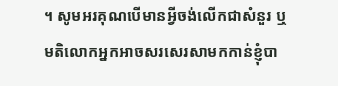។ សូមអរគុណបើមានអ្វីចង់លើកជាសំនួរ ឬ មតិលោកអ្នកអាចសរសេរសាមកកាន់ខ្ញុំបា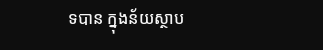ទបាន ក្នុងន័យស្ថាប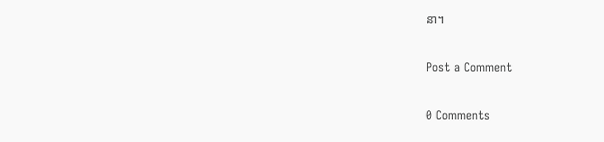នា។

Post a Comment

0 Comments